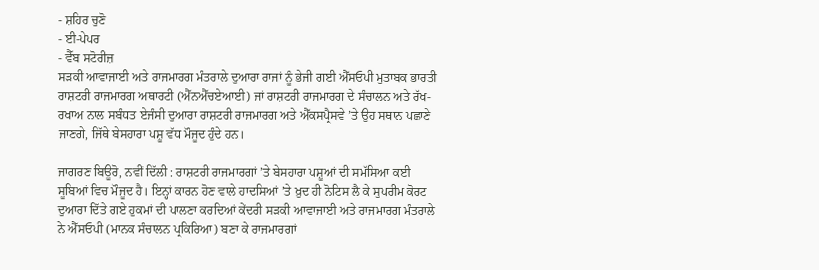- ਸ਼ਹਿਰ ਚੁਣੋ
- ਈ-ਪੇਪਰ
- ਵੈੱਬ ਸਟੋਰੀਜ਼
ਸੜਕੀ ਆਵਾਜਾਈ ਅਤੇ ਰਾਜਮਾਰਗ ਮੰਤਰਾਲੇ ਦੁਆਰਾ ਰਾਜਾਂ ਨੂੰ ਭੇਜੀ ਗਈ ਐੱਸਓਪੀ ਮੁਤਾਬਕ ਭਾਰਤੀ ਰਾਸ਼ਟਰੀ ਰਾਜਮਾਰਗ ਅਥਾਰਟੀ (ਐੱਨਐੱਚਏਆਈ) ਜਾਂ ਰਾਸ਼ਟਰੀ ਰਾਜਮਾਰਗ ਦੇ ਸੰਚਾਲਨ ਅਤੇ ਰੱਖ-ਰਖਾਅ ਨਾਲ ਸਬੰਧਤ ਏਜੰਸੀ ਦੁਆਰਾ ਰਾਸ਼ਟਰੀ ਰਾਜਮਾਰਗ ਅਤੇ ਐੱਕਸਪ੍ਰੈਸਵੇ ’ਤੇ ਉਹ ਸਥਾਨ ਪਛਾਣੇ ਜਾਣਗੇ, ਜਿੱਥੇ ਬੇਸਹਾਰਾ ਪਸ਼ੂ ਵੱਧ ਮੌਜੂਦ ਹੁੰਦੇ ਹਨ।

ਜਾਗਰਣ ਬਿਊਰੋ, ਨਵੀਂ ਦਿੱਲੀ : ਰਾਸ਼ਟਰੀ ਰਾਜਮਾਰਗਾਂ ’ਤੇ ਬੇਸਹਾਰਾ ਪਸ਼ੂਆਂ ਦੀ ਸਮੱਸਿਆ ਕਈ ਸੂਬਿਆਂ ਵਿਚ ਮੌਜੂਦ ਹੈ। ਇਨ੍ਹਾਂ ਕਾਰਨ ਹੋਣ ਵਾਲੇ ਹਾਦਸਿਆਂ ’ਤੇ ਖ਼ੁਦ ਹੀ ਨੋਟਿਸ ਲੈ ਕੇ ਸੁਪਰੀਮ ਕੋਰਟ ਦੁਆਰਾ ਦਿੱਤੇ ਗਏ ਹੁਕਮਾਂ ਦੀ ਪਾਲਣਾ ਕਰਦਿਆਂ ਕੇਂਦਰੀ ਸੜਕੀ ਆਵਾਜਾਈ ਅਤੇ ਰਾਜਮਾਰਗ ਮੰਤਰਾਲੇ ਨੇ ਐੱਸਓਪੀ (ਮਾਨਕ ਸੰਚਾਲਨ ਪ੍ਰਕਿਰਿਆ) ਬਣਾ ਕੇ ਰਾਜਮਾਰਗਾਂ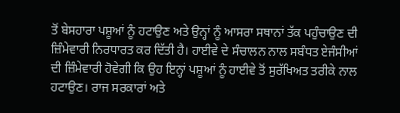ਤੋਂ ਬੇਸਹਾਰਾ ਪਸ਼ੂਆਂ ਨੂੰ ਹਟਾਉਣ ਅਤੇ ਉਨ੍ਹਾਂ ਨੂੰ ਆਸਰਾ ਸਥਾਨਾਂ ਤੱਕ ਪਹੁੰਚਾਉਣ ਦੀ ਜ਼ਿੰਮੇਵਾਰੀ ਨਿਰਧਾਰਤ ਕਰ ਦਿੱਤੀ ਹੈ। ਹਾਈਵੇ ਦੇ ਸੰਚਾਲਨ ਨਾਲ ਸਬੰਧਤ ਏਜੰਸੀਆਂ ਦੀ ਜ਼ਿੰਮੇਵਾਰੀ ਹੋਵੇਗੀ ਕਿ ਉਹ ਇਨ੍ਹਾਂ ਪਸ਼ੂਆਂ ਨੂੰ ਹਾਈਵੇ ਤੋਂ ਸੁਰੱਖਿਅਤ ਤਰੀਕੇ ਨਾਲ ਹਟਾਉਣ। ਰਾਜ ਸਰਕਾਰਾਂ ਅਤੇ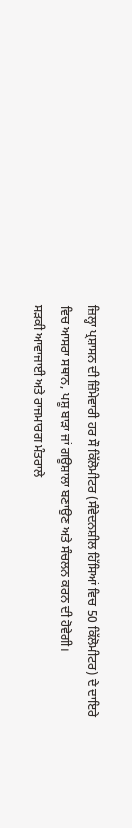ਜ਼ਿਲ੍ਹਾ ਪ੍ਰਸ਼ਾਸਨ ਦੀ ਜ਼ਿੰਮੇਵਾਰੀ ਹਰ ਸੌ ਕਿੱਲੋਮੀਟਰ (ਸੰਵੇਦਨਸ਼ੀਲ ਹਿੱਸਿਆਂ ਵਿਚ 50 ਕਿੱਲੋਮੀਟਰ) ਦੇ ਦਾਇਰੇ ਵਿਚ ਆਸਰਾ ਸਥਾਨ, ਪਸ਼ੂ ਬਾੜਾ ਜਾਂ ਗਊਸ਼ਾਲਾ ਬਣਾਉਣ ਅਤੇ ਸੰਚਲਨ ਕਰਨ ਦੀ ਹੋਵੇਗੀ।
ਸੜਕੀ ਆਵਾਜਾਈ ਅਤੇ ਰਾਜਮਾਰਗ ਮੰਤਰਾਲੇ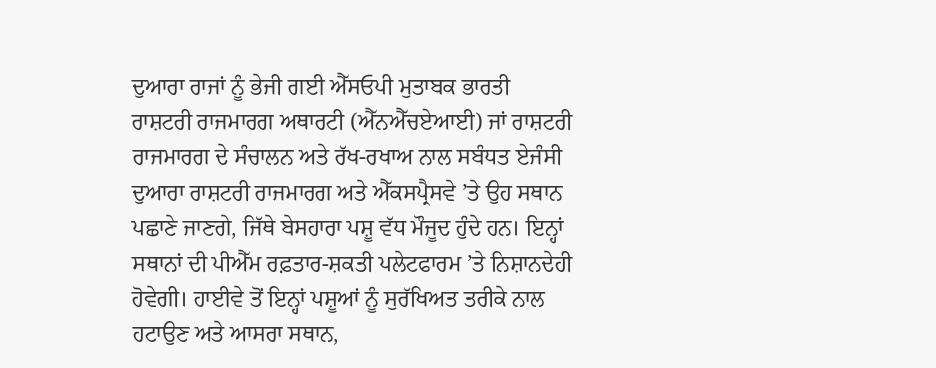ਦੁਆਰਾ ਰਾਜਾਂ ਨੂੰ ਭੇਜੀ ਗਈ ਐੱਸਓਪੀ ਮੁਤਾਬਕ ਭਾਰਤੀ ਰਾਸ਼ਟਰੀ ਰਾਜਮਾਰਗ ਅਥਾਰਟੀ (ਐੱਨਐੱਚਏਆਈ) ਜਾਂ ਰਾਸ਼ਟਰੀ ਰਾਜਮਾਰਗ ਦੇ ਸੰਚਾਲਨ ਅਤੇ ਰੱਖ-ਰਖਾਅ ਨਾਲ ਸਬੰਧਤ ਏਜੰਸੀ ਦੁਆਰਾ ਰਾਸ਼ਟਰੀ ਰਾਜਮਾਰਗ ਅਤੇ ਐੱਕਸਪ੍ਰੈਸਵੇ ’ਤੇ ਉਹ ਸਥਾਨ ਪਛਾਣੇ ਜਾਣਗੇ, ਜਿੱਥੇ ਬੇਸਹਾਰਾ ਪਸ਼ੂ ਵੱਧ ਮੌਜੂਦ ਹੁੰਦੇ ਹਨ। ਇਨ੍ਹਾਂ ਸਥਾਨਾਂ ਦੀ ਪੀਐੱਮ ਰਫ਼ਤਾਰ-ਸ਼ਕਤੀ ਪਲੇਟਫਾਰਮ ’ਤੇ ਨਿਸ਼ਾਨਦੇਹੀ ਹੋਵੇਗੀ। ਹਾਈਵੇ ਤੋਂ ਇਨ੍ਹਾਂ ਪਸ਼ੂਆਂ ਨੂੰ ਸੁਰੱਖਿਅਤ ਤਰੀਕੇ ਨਾਲ ਹਟਾਉਣ ਅਤੇ ਆਸਰਾ ਸਥਾਨ,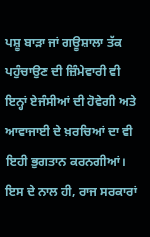ਪਸ਼ੂ ਬਾੜਾ ਜਾਂ ਗਊਸ਼ਾਲਾ ਤੱਕ ਪਹੁੰਚਾਉਣ ਦੀ ਜ਼ਿੰਮੇਵਾਰੀ ਵੀ ਇਨ੍ਹਾਂ ਏਜੰਸੀਆਂ ਦੀ ਹੋਵੇਗੀ ਅਤੇ ਆਵਾਜਾਈ ਦੇ ਖ਼ਰਚਿਆਂ ਦਾ ਵੀ ਇਹੀ ਭੁਗਤਾਨ ਕਰਨਗੀਆਂ। ਇਸ ਦੇ ਨਾਲ ਹੀ, ਰਾਜ ਸਰਕਾਰਾਂ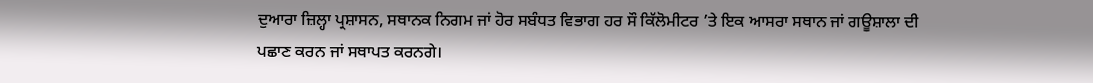ਦੁਆਰਾ ਜ਼ਿਲ੍ਹਾ ਪ੍ਰਸ਼ਾਸਨ, ਸਥਾਨਕ ਨਿਗਮ ਜਾਂ ਹੋਰ ਸਬੰਧਤ ਵਿਭਾਗ ਹਰ ਸੌ ਕਿੱਲੋਮੀਟਰ ’ਤੇ ਇਕ ਆਸਰਾ ਸਥਾਨ ਜਾਂ ਗਊਸ਼ਾਲਾ ਦੀ ਪਛਾਣ ਕਰਨ ਜਾਂ ਸਥਾਪਤ ਕਰਨਗੇ।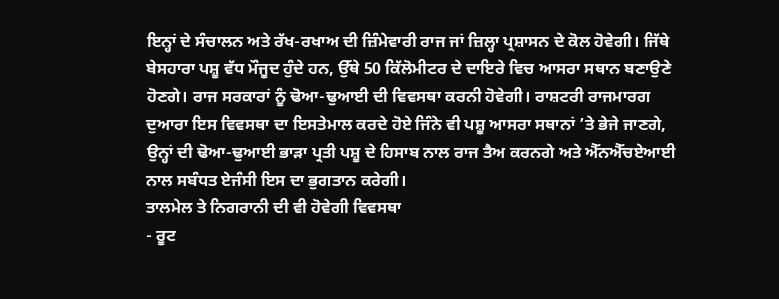ਇਨ੍ਹਾਂ ਦੇ ਸੰਚਾਲਨ ਅਤੇ ਰੱਖ-ਰਖਾਅ ਦੀ ਜ਼ਿੰਮੇਵਾਰੀ ਰਾਜ ਜਾਂ ਜ਼ਿਲ੍ਹਾ ਪ੍ਰਸ਼ਾਸਨ ਦੇ ਕੋਲ ਹੋਵੇਗੀ। ਜਿੱਥੇ ਬੇਸਹਾਰਾ ਪਸ਼ੂ ਵੱਧ ਮੌਜੂਦ ਹੁੰਦੇ ਹਨ, ਉੱਥੇ 50 ਕਿੱਲੋਮੀਟਰ ਦੇ ਦਾਇਰੇ ਵਿਚ ਆਸਰਾ ਸਥਾਨ ਬਣਾਉਣੇ ਹੋਣਗੇ। ਰਾਜ ਸਰਕਾਰਾਂ ਨੂੰ ਢੋਆ-ਢੁਆਈ ਦੀ ਵਿਵਸਥਾ ਕਰਨੀ ਹੋਵੇਗੀ। ਰਾਸ਼ਟਰੀ ਰਾਜਮਾਰਗ ਦੁਆਰਾ ਇਸ ਵਿਵਸਥਾ ਦਾ ਇਸਤੇਮਾਲ ਕਰਦੇ ਹੋਏ ਜਿੰਨੇ ਵੀ ਪਸ਼ੂ ਆਸਰਾ ਸਥਾਨਾਂ ’ਤੇ ਭੇਜੇ ਜਾਣਗੇ, ਉਨ੍ਹਾਂ ਦੀ ਢੋਆ-ਢੁਆਈ ਭਾੜਾ ਪ੍ਰਤੀ ਪਸ਼ੂ ਦੇ ਹਿਸਾਬ ਨਾਲ ਰਾਜ ਤੈਅ ਕਰਨਗੇ ਅਤੇ ਐੱਨਐੱਚਏਆਈ ਨਾਲ ਸਬੰਧਤ ਏਜੰਸੀ ਇਸ ਦਾ ਭੁਗਤਾਨ ਕਰੇਗੀ।
ਤਾਲਮੇਲ ਤੇ ਨਿਗਰਾਨੀ ਦੀ ਵੀ ਹੋਵੇਗੀ ਵਿਵਸਥਾ
- ਰੂਟ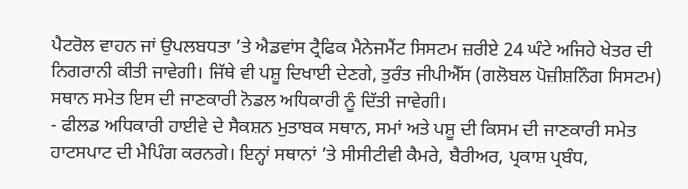ਪੈਟਰੋਲ ਵਾਹਨ ਜਾਂ ਉਪਲਬਧਤਾ ’ਤੇ ਐਡਵਾਂਸ ਟ੍ਰੈਫਿਕ ਮੈਨੇਜਮੈਂਟ ਸਿਸਟਮ ਜ਼ਰੀਏ 24 ਘੰਟੇ ਅਜਿਹੇ ਖੇਤਰ ਦੀ ਨਿਗਰਾਨੀ ਕੀਤੀ ਜਾਵੇਗੀ। ਜਿੱਥੇ ਵੀ ਪਸ਼ੂ ਦਿਖਾਈ ਦੇਣਗੇ, ਤੁਰੰਤ ਜੀਪੀਐੱਸ (ਗਲੋਬਲ ਪੋਜ਼ੀਸ਼ਨਿੰਗ ਸਿਸਟਮ) ਸਥਾਨ ਸਮੇਤ ਇਸ ਦੀ ਜਾਣਕਾਰੀ ਨੋਡਲ ਅਧਿਕਾਰੀ ਨੂੰ ਦਿੱਤੀ ਜਾਵੇਗੀ।
- ਫੀਲਡ ਅਧਿਕਾਰੀ ਹਾਈਵੇ ਦੇ ਸੈਕਸ਼ਨ ਮੁਤਾਬਕ ਸਥਾਨ, ਸਮਾਂ ਅਤੇ ਪਸ਼ੂ ਦੀ ਕਿਸਮ ਦੀ ਜਾਣਕਾਰੀ ਸਮੇਤ ਹਾਟਸਪਾਟ ਦੀ ਮੈਪਿੰਗ ਕਰਨਗੇ। ਇਨ੍ਹਾਂ ਸਥਾਨਾਂ ’ਤੇ ਸੀਸੀਟੀਵੀ ਕੈਮਰੇ, ਬੈਰੀਅਰ, ਪ੍ਰਕਾਸ਼ ਪ੍ਰਬੰਧ,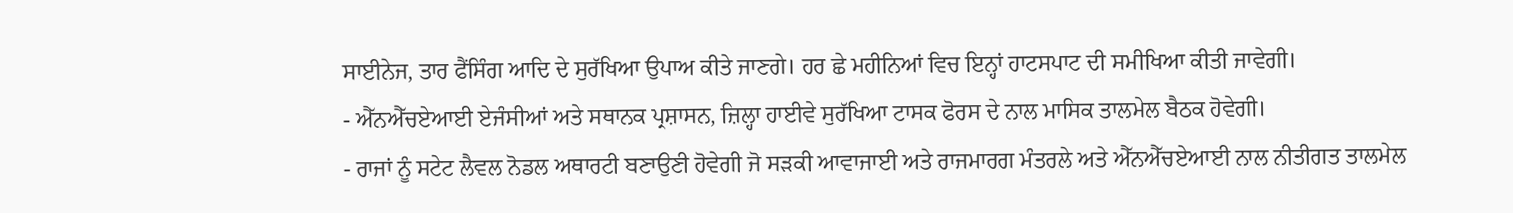ਸਾਈਨੇਜ, ਤਾਰ ਫੈਂਸਿੰਗ ਆਦਿ ਦੇ ਸੁਰੱਖਿਆ ਉਪਾਅ ਕੀਤੇ ਜਾਣਗੇ। ਹਰ ਛੇ ਮਹੀਨਿਆਂ ਵਿਚ ਇਨ੍ਹਾਂ ਹਾਟਸਪਾਟ ਦੀ ਸਮੀਖਿਆ ਕੀਤੀ ਜਾਵੇਗੀ।
- ਐੱਨਐੱਚਏਆਈ ਏਜੰਸੀਆਂ ਅਤੇ ਸਥਾਨਕ ਪ੍ਰਸ਼ਾਸਨ, ਜ਼ਿਲ੍ਹਾ ਹਾਈਵੇ ਸੁਰੱਖਿਆ ਟਾਸਕ ਫੋਰਸ ਦੇ ਨਾਲ ਮਾਸਿਕ ਤਾਲਮੇਲ ਬੈਠਕ ਹੋਵੇਗੀ।
- ਰਾਜਾਂ ਨੂੰ ਸਟੇਟ ਲੈਵਲ ਨੋਡਲ ਅਥਾਰਟੀ ਬਣਾਉਣੀ ਹੋਵੇਗੀ ਜੋ ਸੜਕੀ ਆਵਾਜਾਈ ਅਤੇ ਰਾਜਮਾਰਗ ਮੰਤਰਲੇ ਅਤੇ ਐੱਨਐੱਚਏਆਈ ਨਾਲ ਨੀਤੀਗਤ ਤਾਲਮੇਲ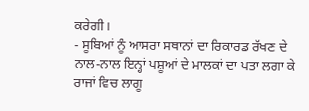ਕਰੇਗੀ।
- ਸੂਬਿਆਂ ਨੂੰ ਆਸਰਾ ਸਥਾਨਾਂ ਦਾ ਰਿਕਾਰਡ ਰੱਖਣ ਦੇ ਨਾਲ-ਨਾਲ ਇਨ੍ਹਾਂ ਪਸ਼ੂਆਂ ਦੇ ਮਾਲਕਾਂ ਦਾ ਪਤਾ ਲਗਾ ਕੇ ਰਾਜਾਂ ਵਿਚ ਲਾਗੂ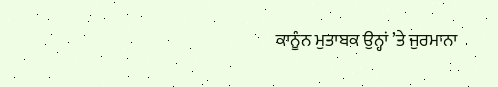ਕਾਨੂੰਨ ਮੁਤਾਬਕ ਉਨ੍ਹਾਂ ’ਤੇ ਜੁਰਮਾਨਾ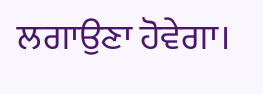ਲਗਾਉਣਾ ਹੋਵੇਗਾ।